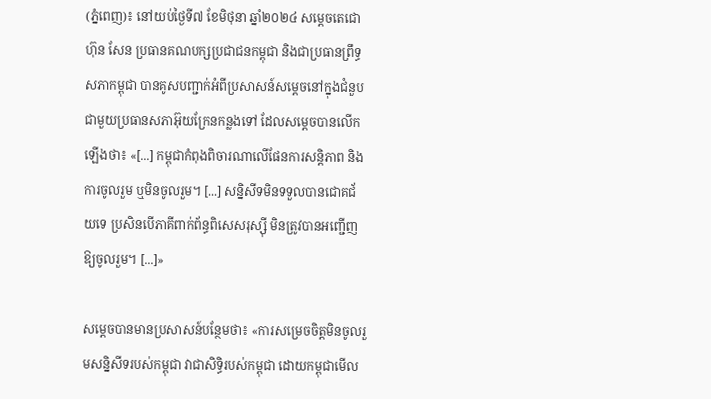(ភ្នំពេញ)៖ នៅយប់ថ្ងៃទី៧ ខែមិថុនា ឆ្នាំ២០២៤ សម្ដេចតេជោ ហ៊ុន សែន ប្រធានគណបក្សប្រជាជនកម្ពុជា និងជាប្រធានព្រឹទ្ធសភាកម្ពុជា បានគូសបញ្ជាក់អំពីប្រសាសន៍សម្ដេចនៅក្នុងជំនួបជាមួយប្រធានសភាអ៊ុយក្រែនកន្លងទៅ ដែលសម្ដេចបានលើកឡើងថា៖ «[...] កម្ពុជាកំពុងពិចារណាលើផែនការសន្តិភាព និងការចូលរួម ឬមិនចូលរួម។ [...] សន្និសីទមិនទទួលបានជោគជ័យទេ ប្រសិនបើភាគីពាក់ព័ន្ធពិសេសរុស្ស៊ី មិនត្រូវបានអញ្ជើញឱ្យចូលរួម។ [...]»

សម្ដេចបានមានប្រសាសន៍បន្ថែមថា៖ «ការសម្រេចចិត្តមិនចូលរួមសន្និសីទរបស់កម្ពុជា វាជាសិទ្ធិរបស់កម្ពុជា ដោយកម្ពុជាមើល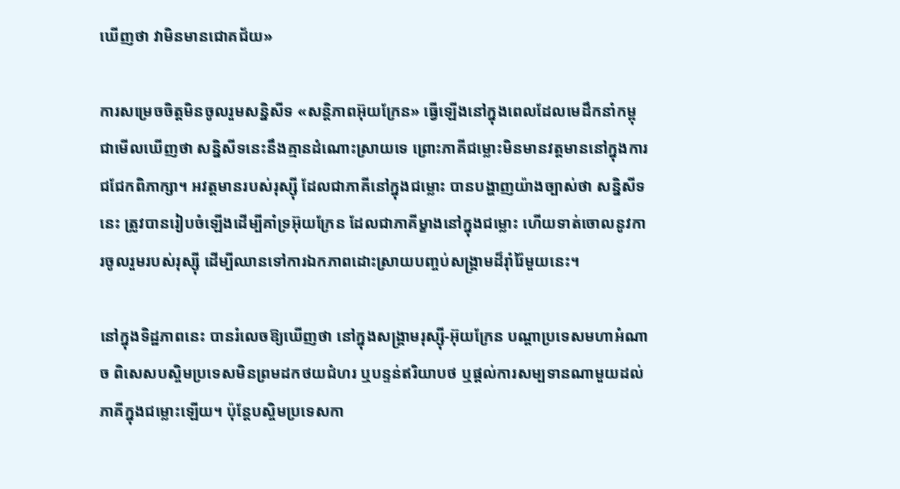ឃើញថា វាមិនមានជោគជ័យ»

ការសម្រេចចិត្តមិនចូលរួមសន្និសីទ «សន្តិភាពអ៊ុយក្រែន» ធ្វើឡើងនៅក្នុងពេលដែលមេដឹកនាំកម្ពុជាមើលឃើញថា សន្និសីទនេះនឹងគ្មានដំណោះស្រាយទេ ព្រោះភាគីជម្លោះមិនមានវត្តមាននៅក្នុងការជជែកពិភាក្សា។ អវត្តមានរបស់រុស្ស៊ី ដែលជាភាគីនៅក្នុងជម្លោះ បានបង្ហាញយ៉ាងច្បាស់ថា សន្និសីទនេះ ត្រូវបានរៀបចំឡើងដើម្បីគាំទ្រអ៊ុយក្រែន ដែលជាភាគីម្ខាងនៅក្នុងជម្លោះ ហើយទាត់ចោលនូវការចូលរួមរបស់រុស្ស៊ី ដើម្បីឈានទៅការឯកភាពដោះស្រាយបញ្ចប់សង្គ្រាមដ៏រ៉ាំរ៉ៃមួយនេះ។

នៅក្នុងទិដ្ឋភាពនេះ បានរំលេចឱ្យឃើញថា នៅក្នុងសង្គ្រាមរុស្ស៊ី-អ៊ុយក្រែន បណ្ដាប្រទេសមហាអំណាច ពិសេសបស្ចិមប្រទេសមិនព្រមដកថយជំហរ ឬបន្ទន់ឥរិយាបថ ឬផ្ដល់ការសម្បទានណាមួយដល់ភាគីក្នុងជម្លោះឡើយ។ ប៉ុន្តែបស្ចិមប្រទេសកា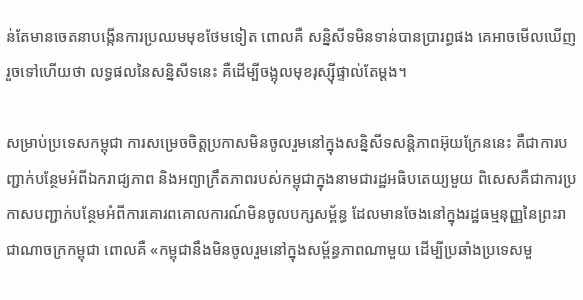ន់តែមានចេតនាបង្កើនការប្រឈមមុខថែមទៀត ពោលគឺ សន្និសីទមិនទាន់បានប្រារព្ធផង គេអាចមើលឃើញរួចទៅហើយថា លទ្ធផលនៃសន្និសីទនេះ គឺដើម្បីចង្អុលមុខរុស្ស៊ីផ្ទាល់តែម្ដង។

សម្រាប់ប្រទេសកម្ពុជា ការសម្រេចចិត្តប្រកាសមិនចូលរួមនៅក្នុងសន្និសីទសន្តិភាពអ៊ុយក្រែននេះ គឺជាការបញ្ជាក់បន្ថែមអំពីឯករាជ្យភាព និងអព្យាក្រឹតភាពរបស់កម្ពុជាក្នុងនាមជារដ្ឋអធិបតេយ្យមួយ ពិសេសគឺជាការប្រកាសបញ្ជាក់បន្ថែមអំពីការគោរពគោលការណ៍មិនចូលបក្សសម្ព័ន្ធ ដែលមានចែងនៅក្នុងរដ្ឋធម្មនុញ្ញនៃព្រះរាជាណាចក្រកម្ពុជា ពោលគឺ «កម្ពុជានឹងមិនចូលរួមនៅក្នុងសម្ព័ន្ធភាពណាមួយ ដើម្បីប្រឆាំងប្រទេសមួ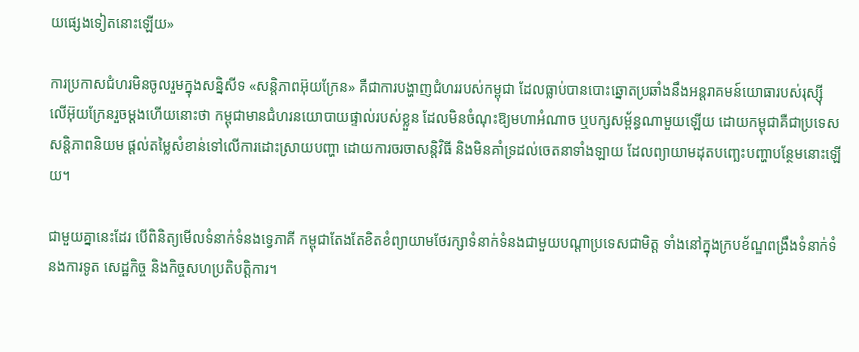យផ្សេងទៀតនោះឡើយ»

ការប្រកាសជំហរមិនចូលរួមក្នុងសន្និសីទ «សន្តិភាពអ៊ុយក្រែន» គឺជាការបង្ហាញជំហររបស់កម្ពុជា ដែលធ្លាប់បានបោះឆ្នោតប្រឆាំងនឹងអន្តរាគមន៍យោធារបស់រុស្ស៊ី លើអ៊ុយក្រែនរួចម្ដងហើយនោះថា កម្ពុជាមានជំហរនយោបាយផ្ទាល់របស់ខ្លួន ដែលមិនចំណុះឱ្យមហាអំណាច ឬបក្សសម្ព័ន្ធណាមួយឡើយ ដោយកម្ពុជាគឺជាប្រទេសសន្តិភាពនិយម ផ្ដល់តម្លៃសំខាន់ទៅលើការដោះស្រាយបញ្ហា ដោយការចរចាសន្តិវិធី និងមិនគាំទ្រដល់ចេតនាទាំងឡាយ ដែលព្យាយាមដុតបញ្ឆេះបញ្ហាបន្ថែមនោះឡើយ។

ជាមួយគ្នានេះដែរ បើពិនិត្យមើលទំនាក់ទំនងទ្វេភាគី កម្ពុជាតែងតែខិតខំព្យាយាមថែរក្សាទំនាក់ទំនងជាមួយបណ្ដាប្រទេសជាមិត្ត ទាំងនៅក្នុងក្របខ័ណ្ឌពង្រឹងទំនាក់ទំនងការទូត សេដ្ឋកិច្ច និងកិច្ចសហប្រតិបត្តិការ។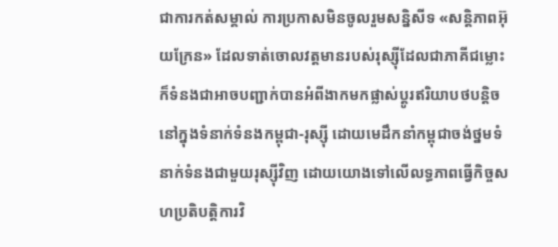ជាការកត់សម្គាល់ ការប្រកាសមិនចូលរួមសន្និសីទ «សន្តិភាពអ៊ុយក្រែន» ដែលទាត់ចោលវត្តមានរបស់រុស្ស៊ីដែលជាភាគីជម្លោះ ក៏ទំនងជាអាចបញ្ជាក់បានអំពីងាកមកផ្លាស់ប្ដូរឥរិយាបថបន្តិច នៅក្នុងទំនាក់ទំនងកម្ពុជា-រុស្ស៊ី ដោយមេដឹកនាំកម្ពុជាចង់ថ្នមទំនាក់ទំនងជាមួយរុស្ស៊ីវិញ ដោយយោងទៅលើលទ្ធភាពធ្វើកិច្ចសហប្រតិបត្តិការវិ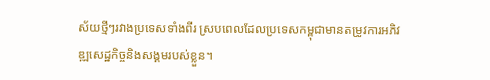ស័យថ្មីៗរវាងប្រទេសទាំងពីរ ស្របពេលដែលប្រទេសកម្ពុជាមានតម្រូវការអភិវឌ្ឍសេដ្ឋកិច្ចនិងសង្គមរបស់ខ្លួន។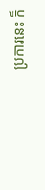ប្រការនេះ ក៏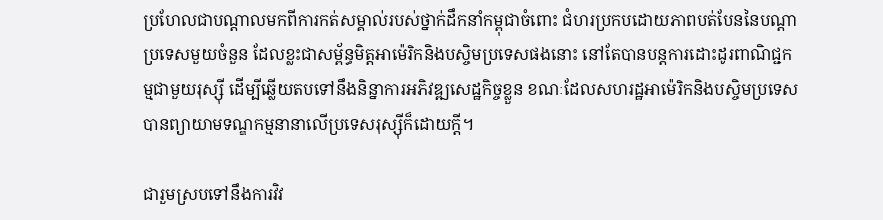ប្រហែលជាបណ្ដាលមកពីការកត់សម្គាល់របស់ថ្នាក់ដឹកនាំកម្ពុជាចំពោះ ជំហរប្រកបដោយភាពបត់បែននៃបណ្ដាប្រទេសមួយចំនួន ដែលខ្លះជាសម្ព័ន្ធមិត្តអាម៉េរិកនិងបស្ចិមប្រទេសផងនោះ នៅតែបានបន្តការដោះដូរពាណិជ្ជកម្មជាមួយរុស្ស៊ី ដើម្បីឆ្លើយតបទៅនឹងនិន្នាការអភិវឌ្ឍសេដ្ឋកិច្ចខ្លួន ខណៈដែលសហរដ្ឋអាម៉េរិកនិងបស្ចិមប្រទេសបានព្យាយាមទណ្ឌកម្មនានាលើប្រទេសរុស្ស៊ីក៏ដោយក្ដី។

ជារួមស្របទៅនឹងការវិវ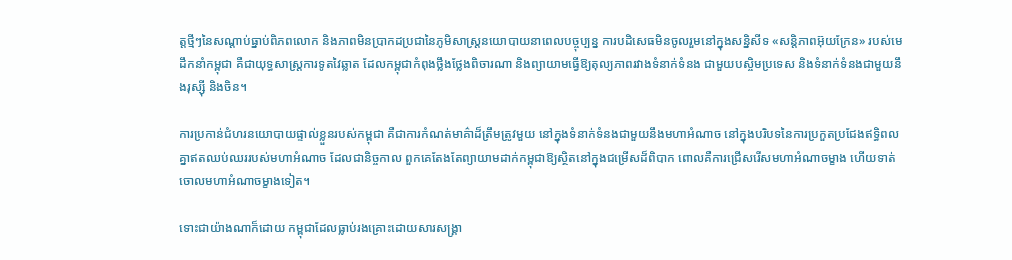ត្តថ្មីៗនៃសណ្ដាប់ធ្នាប់ពិភពលោក និងភាពមិនប្រាកដប្រជានៃភូមិសាស្ត្រនយោបាយនាពេលបច្ចុប្បន្ន ការបដិសេធមិនចូលរួមនៅក្នុងសន្និសីទ «សន្តិភាពអ៊ុយក្រែន» របស់មេដឹកនាំកម្ពុជា គឺជាយុទ្ធសាស្ត្រការទូតវៃឆ្លាត ដែលកម្ពុជាកំពុងថ្លឹងថ្លែងពិចារណា និងព្យាយាមធ្វើឱ្យតុល្យភាពរវាងទំនាក់ទំនង ជាមួយបស្ចិមប្រទេស និងទំនាក់ទំនងជាមួយនឹងរុស្ស៊ី និងចិន។

ការប្រកាន់ជំហរនយោបាយផ្ទាល់ខ្លួនរបស់កម្ពុជា គឺជាការកំណត់មាគ៌ាដ៏ត្រឹមត្រូវមួយ នៅក្នុងទំនាក់ទំនងជាមួយនឹងមហាអំណាច នៅក្នុងបរិបទនៃការប្រកួតប្រជែងឥទ្ធិពលគ្នាឥតឈប់ឈររបស់មហាអំណាច ដែលជានិច្ចកាល ពួកគេតែងតែព្យាយាមដាក់កម្ពុជាឱ្យស្ថិតនៅក្នុងជម្រើសដ៏ពិបាក ពោលគឺការជ្រើសរើសមហាអំណាចម្ខាង ហើយទាត់ចោលមហាអំណាចម្ខាងទៀត។

ទោះជាយ៉ាងណាក៏ដោយ កម្ពុជាដែលធ្លាប់រងគ្រោះដោយសារសង្គ្រា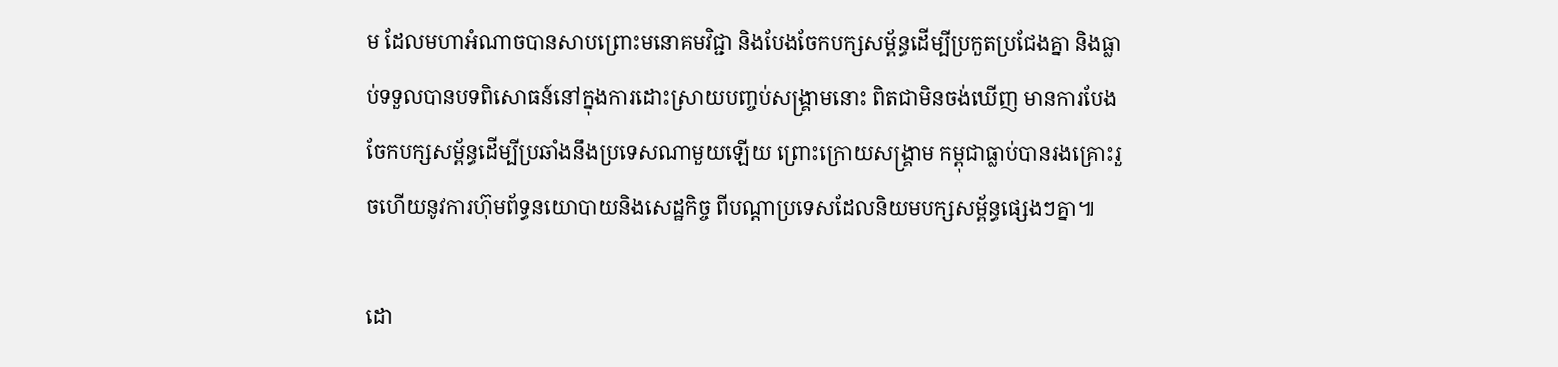ម ដែលមហាអំណាចបានសាបព្រោះមនោគមវិជ្ជា និងបែងចែកបក្សសម្ព័ន្ធដើម្បីប្រកួតប្រជែងគ្នា និងធ្លាប់ទទួលបានបទពិសោធន៍នៅក្នុងការដោះស្រាយបញ្ចប់សង្គ្រាមនោះ ពិតជាមិនចង់ឃើញ មានការបែងចែកបក្សសម្ព័ន្ធដើម្បីប្រឆាំងនឹងប្រទេសណាមួយឡើយ ព្រោះក្រោយសង្គ្រាម កម្ពុជាធ្លាប់បានរងគ្រោះរួចហើយនូវការហ៊ុមព័ទ្ធនយោបាយនិងសេដ្ឋកិច្ច ពីបណ្ដាប្រទេសដែលនិយមបក្សសម្ព័ន្ធផ្សេងៗគ្នា៕

ដោ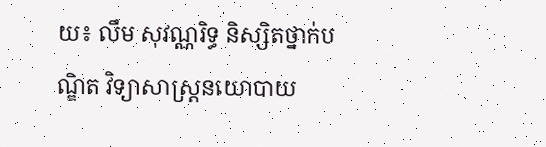យ៖ លឹម សុវណ្ណរិទ្ធ និស្សិតថ្នាក់បណ្ឌិត វិទ្យាសាស្រ្តនយោបាយ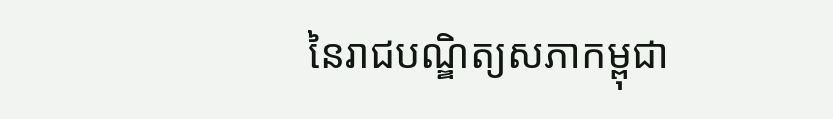នៃរាជបណ្ឌិត្យសភាកម្ពុជា